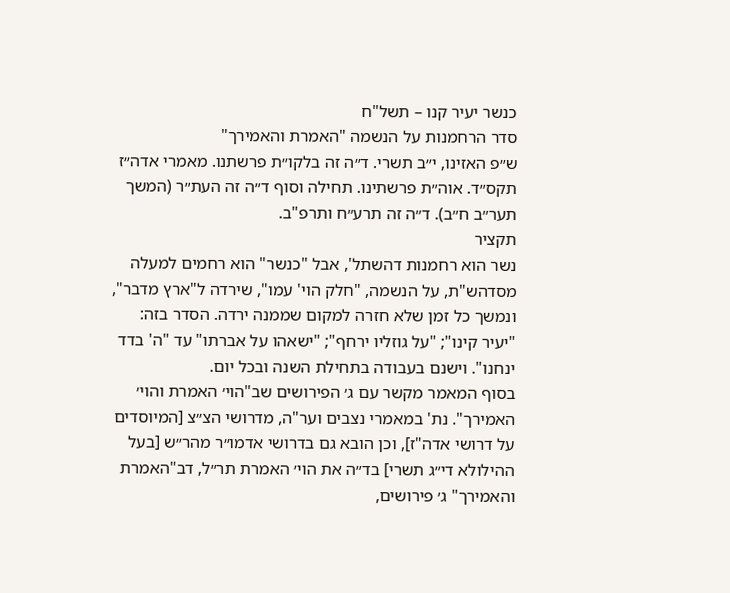כנשר יעיר קנו – תשל"ח
סדר הרחמנות על הנשמה "האמרת והאמירך"
ש״פ האזינו, י״ב תשרי. ד״ה זה בלקו״ת פרשתנו. מאמרי אדה״ז תקס״ד. אוה״ת פרשתינו. תחילה וסוף ד״ה זה העת״ר (המשך תער״ב ח״ב). ד״ה זה תרע״ח ותרפ"ב.
תקציר
נשר הוא רחמנות דהשתל', אבל "כנשר" הוא רחמים למעלה מסדהש"ת, על הנשמה, "חלק הוי' עמו", שירדה ל"ארץ מדבר", ונמשך כל זמן שלא חזרה למקום שממנה ירדה. הסדר בזה: "יעיר קינו"; "על גוזליו ירחף"; "ישאהו על אברתו" עד "ה' בדד ינחנו". וישנם בעבודה בתחילת השנה ובכל יום.
בסוף המאמר מקשר עם ג׳ הפירושים שב"הוי׳ האמרת והוי׳ האמירך". נת' במאמרי נצבים וער"ה, מדרושי הצ״צ [המיוסדים על דרושי אדה"ז], וכן הובא גם בדרושי אדמו״ר מהר״ש [בעל ההילולא די״ג תשרי] בד״ה את הוי׳ האמרת תר״ל, דב"האמרת והאמירך" ג׳ פירושים,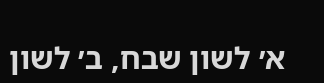א׳ לשון שבח, ב׳ לשון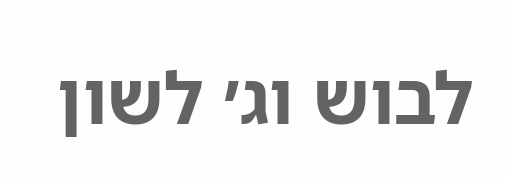לבוש וג׳ לשון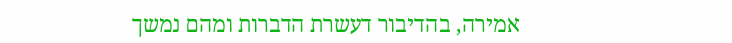אמירה, בהדיבור דעשרת הדברות ומהם נמשך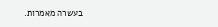בעשרה מאמרות.